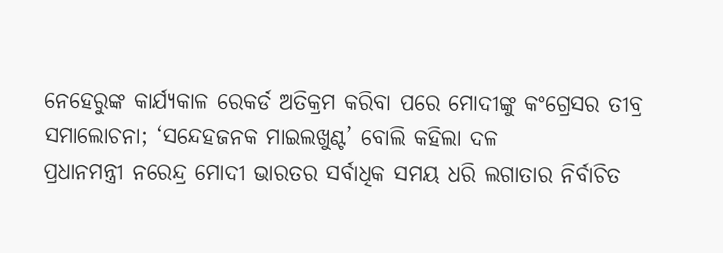ନେହେରୁଙ୍କ କାର୍ଯ୍ୟକାଳ ରେକର୍ଡ ଅତିକ୍ରମ କରିବା ପରେ ମୋଦୀଙ୍କୁ କଂଗ୍ରେସର ତୀବ୍ର ସମାଲୋଚନା; ‘ସନ୍ଦେହଜନକ ମାଇଲଖୁଣ୍ଟ’ ବୋଲି କହିଲା ଦଳ
ପ୍ରଧାନମନ୍ତ୍ରୀ ନରେନ୍ଦ୍ର ମୋଦୀ ଭାରତର ସର୍ବାଧିକ ସମୟ ଧରି ଲଗାତାର ନିର୍ବାଚିତ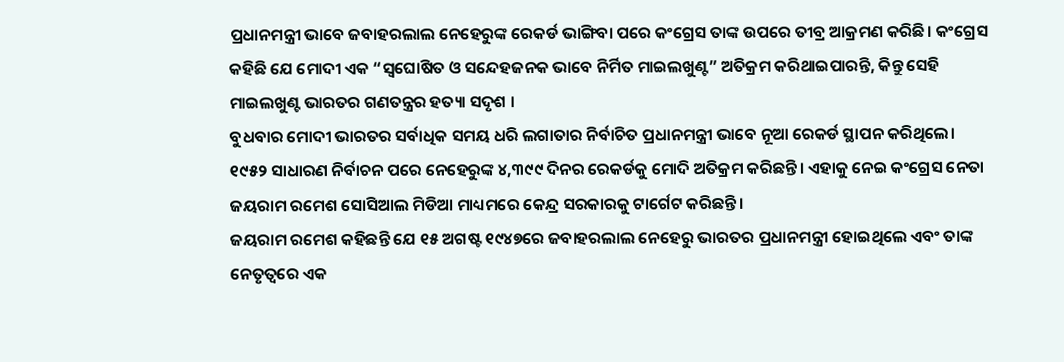ପ୍ରଧାନମନ୍ତ୍ରୀ ଭାବେ ଜବାହରଲାଲ ନେହେରୁଙ୍କ ରେକର୍ଡ ଭାଙ୍ଗିବା ପରେ କଂଗ୍ରେସ ତାଙ୍କ ଉପରେ ତୀବ୍ର ଆକ୍ରମଣ କରିଛି। କଂଗ୍ରେସ କହିଛି ଯେ ମୋଦୀ ଏକ “ସ୍ୱଘୋଷିତ ଓ ସନ୍ଦେହଜନକ ଭାବେ ନିର୍ମିତ ମାଇଲଖୁଣ୍ଟ” ଅତିକ୍ରମ କରିଥାଇପାରନ୍ତି, କିନ୍ତୁ ସେହି ମାଇଲଖୁଣ୍ଟ ଭାରତର ଗଣତନ୍ତ୍ରର ହତ୍ୟା ସଦୃଶ ।
ବୁଧବାର ମୋଦୀ ଭାରତର ସର୍ବାଧିକ ସମୟ ଧରି ଲଗାତାର ନିର୍ବାଚିତ ପ୍ରଧାନମନ୍ତ୍ରୀ ଭାବେ ନୂଆ ରେକର୍ଡ ସ୍ଥାପନ କରିଥିଲେ। ୧୯୫୨ ସାଧାରଣ ନିର୍ବାଚନ ପରେ ନେହେରୁଙ୍କ ୪,୩୯୯ ଦିନର ରେକର୍ଡକୁ ମୋଦି ଅତିକ୍ରମ କରିଛନ୍ତି। ଏହାକୁ ନେଇ କଂଗ୍ରେସ ନେତା ଜୟରାମ ରମେଶ ସୋସିଆଲ ମିଡିଆ ମାଧ୍ୟମରେ କେନ୍ଦ୍ର ସରକାରକୁ ଟାର୍ଗେଟ କରିଛନ୍ତି।
ଜୟରାମ ରମେଶ କହିଛନ୍ତି ଯେ ୧୫ ଅଗଷ୍ଟ ୧୯୪୭ରେ ଜବାହରଲାଲ ନେହେରୁ ଭାରତର ପ୍ରଧାନମନ୍ତ୍ରୀ ହୋଇଥିଲେ ଏବଂ ତାଙ୍କ ନେତୃତ୍ୱରେ ଏକ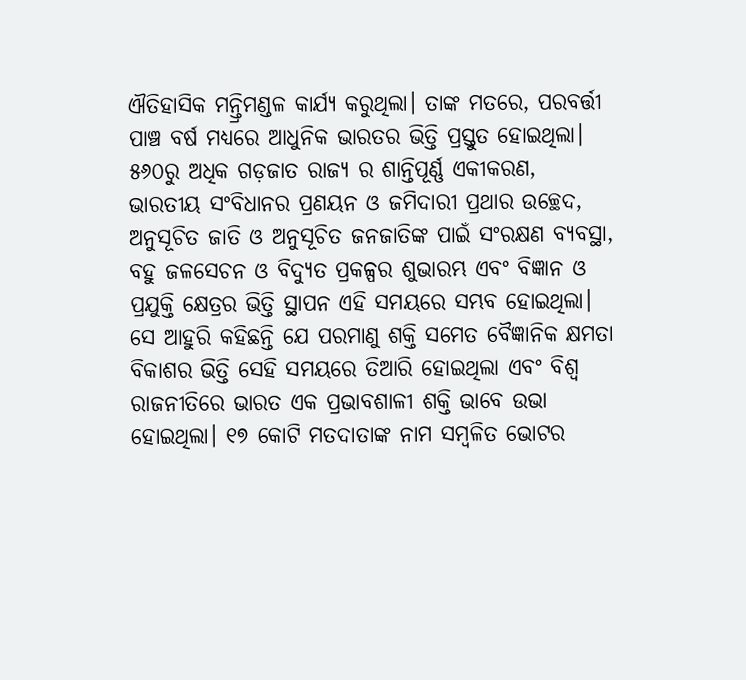ଐତିହାସିକ ମନ୍ତ୍ରିମଣ୍ଡଳ କାର୍ଯ୍ୟ କରୁଥିଲା। ତାଙ୍କ ମତରେ, ପରବର୍ତ୍ତୀ ପାଞ୍ଚ ବର୍ଷ ମଧ୍ୟରେ ଆଧୁନିକ ଭାରତର ଭିତ୍ତି ପ୍ରସ୍ତୁତ ହୋଇଥିଲା। ୫୬୦ରୁ ଅଧିକ ଗଡ଼ଜାତ ରାଜ୍ୟ ର ଶାନ୍ତିପୂର୍ଣ୍ଣ ଏକୀକରଣ, ଭାରତୀୟ ସଂବିଧାନର ପ୍ରଣୟନ ଓ ଜମିଦାରୀ ପ୍ରଥାର ଉଚ୍ଛେଦ, ଅନୁସୂଚିତ ଜାତି ଓ ଅନୁସୂଚିତ ଜନଜାତିଙ୍କ ପାଇଁ ସଂରକ୍ଷଣ ବ୍ୟବସ୍ଥା, ବହୁ ଜଳସେଚନ ଓ ବିଦ୍ୟୁତ ପ୍ରକଳ୍ପର ଶୁଭାରମ୍ଭ ଏବଂ ବିଜ୍ଞାନ ଓ ପ୍ରଯୁକ୍ତି କ୍ଷେତ୍ରର ଭିତ୍ତି ସ୍ଥାପନ ଏହି ସମୟରେ ସମ୍ଭବ ହୋଇଥିଲା।
ସେ ଆହୁରି କହିଛନ୍ତି ଯେ ପରମାଣୁ ଶକ୍ତି ସମେତ ବୈଜ୍ଞାନିକ କ୍ଷମତା ବିକାଶର ଭିତ୍ତି ସେହି ସମୟରେ ତିଆରି ହୋଇଥିଲା ଏବଂ ବିଶ୍ୱ ରାଜନୀତିରେ ଭାରତ ଏକ ପ୍ରଭାବଶାଳୀ ଶକ୍ତି ଭାବେ ଉଭା ହୋଇଥିଲା। ୧୭ କୋଟି ମତଦାତାଙ୍କ ନାମ ସମ୍ବଳିତ ଭୋଟର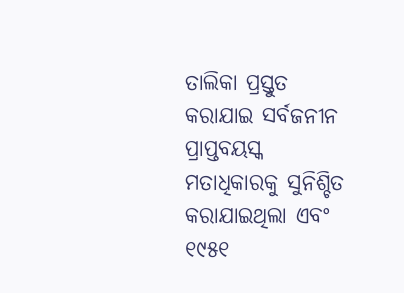ତାଲିକା ପ୍ରସ୍ତୁତ କରାଯାଇ ସର୍ବଜନୀନ ପ୍ରାପ୍ତବୟସ୍କ ମତାଧିକାରକୁ ସୁନିଶ୍ଚିତ କରାଯାଇଥିଲା ଏବଂ ୧୯୫୧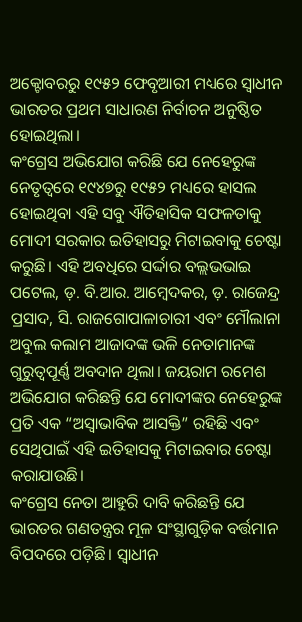ଅକ୍ଟୋବରରୁ ୧୯୫୨ ଫେବୃଆରୀ ମଧ୍ୟରେ ସ୍ୱାଧୀନ ଭାରତର ପ୍ରଥମ ସାଧାରଣ ନିର୍ବାଚନ ଅନୁଷ୍ଠିତ ହୋଇଥିଲା।
କଂଗ୍ରେସ ଅଭିଯୋଗ କରିଛି ଯେ ନେହେରୁଙ୍କ ନେତୃତ୍ୱରେ ୧୯୪୭ରୁ ୧୯୫୨ ମଧ୍ୟରେ ହାସଲ ହୋଇଥିବା ଏହି ସବୁ ଐତିହାସିକ ସଫଳତାକୁ ମୋଦୀ ସରକାର ଇତିହାସରୁ ମିଟାଇବାକୁ ଚେଷ୍ଟା କରୁଛି। ଏହି ଅବଧିରେ ସର୍ଦ୍ଦାର ବଲ୍ଲଭଭାଇ ପଟେଲ, ଡ଼. ବି.ଆର. ଆମ୍ବେଦକର, ଡ଼. ରାଜେନ୍ଦ୍ର ପ୍ରସାଦ, ସି. ରାଜଗୋପାଳାଚାରୀ ଏବଂ ମୌଲାନା ଅବୁଲ କଲାମ ଆଜାଦଙ୍କ ଭଳି ନେତାମାନଙ୍କ ଗୁରୁତ୍ୱପୂର୍ଣ୍ଣ ଅବଦାନ ଥିଲା। ଜୟରାମ ରମେଶ ଅଭିଯୋଗ କରିଛନ୍ତି ଯେ ମୋଦୀଙ୍କର ନେହେରୁଙ୍କ ପ୍ରତି ଏକ “ଅସ୍ୱାଭାବିକ ଆସକ୍ତି” ରହିଛି ଏବଂ ସେଥିପାଇଁ ଏହି ଇତିହାସକୁ ମିଟାଇବାର ଚେଷ୍ଟା କରାଯାଉଛି।
କଂଗ୍ରେସ ନେତା ଆହୁରି ଦାବି କରିଛନ୍ତି ଯେ ଭାରତର ଗଣତନ୍ତ୍ରର ମୂଳ ସଂସ୍ଥାଗୁଡ଼ିକ ବର୍ତ୍ତମାନ ବିପଦରେ ପଡ଼ିଛି। ସ୍ୱାଧୀନ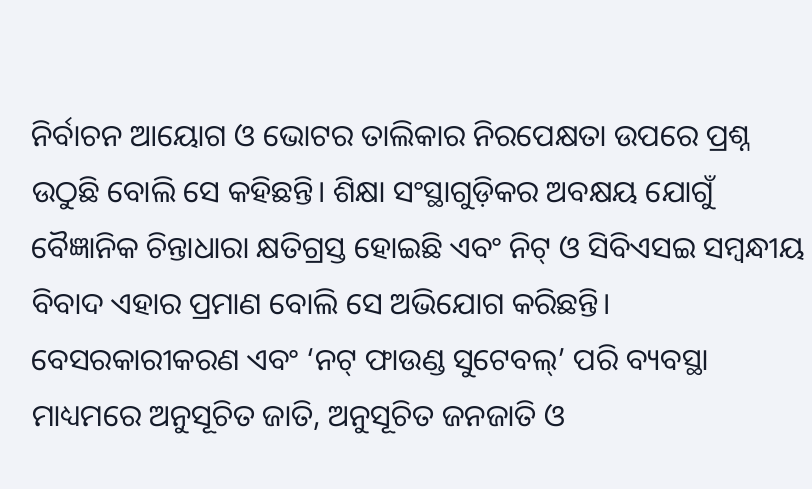ନିର୍ବାଚନ ଆୟୋଗ ଓ ଭୋଟର ତାଲିକାର ନିରପେକ୍ଷତା ଉପରେ ପ୍ରଶ୍ନ ଉଠୁଛି ବୋଲି ସେ କହିଛନ୍ତି। ଶିକ୍ଷା ସଂସ୍ଥାଗୁଡ଼ିକର ଅବକ୍ଷୟ ଯୋଗୁଁ ବୈଜ୍ଞାନିକ ଚିନ୍ତାଧାରା କ୍ଷତିଗ୍ରସ୍ତ ହୋଇଛି ଏବଂ ନିଟ୍ ଓ ସିବିଏସଇ ସମ୍ବନ୍ଧୀୟ ବିବାଦ ଏହାର ପ୍ରମାଣ ବୋଲି ସେ ଅଭିଯୋଗ କରିଛନ୍ତି। ବେସରକାରୀକରଣ ଏବଂ ‘ନଟ୍ ଫାଉଣ୍ଡ ସୁଟେବଲ୍’ ପରି ବ୍ୟବସ୍ଥା ମାଧ୍ୟମରେ ଅନୁସୂଚିତ ଜାତି, ଅନୁସୂଚିତ ଜନଜାତି ଓ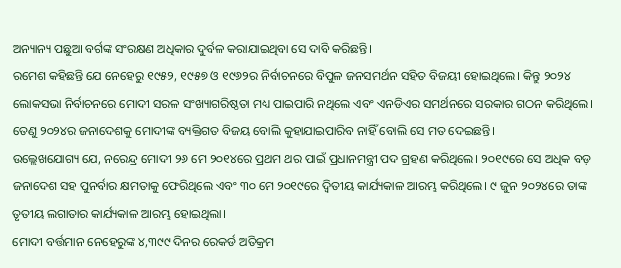ଅନ୍ୟାନ୍ୟ ପଛୁଆ ବର୍ଗଙ୍କ ସଂରକ୍ଷଣ ଅଧିକାର ଦୁର୍ବଳ କରାଯାଇଥିବା ସେ ଦାବି କରିଛନ୍ତି।
ରମେଶ କହିଛନ୍ତି ଯେ ନେହେରୁ ୧୯୫୨, ୧୯୫୭ ଓ ୧୯୬୨ର ନିର୍ବାଚନରେ ବିପୁଳ ଜନସମର୍ଥନ ସହିତ ବିଜୟୀ ହୋଇଥିଲେ। କିନ୍ତୁ ୨୦୨୪ ଲୋକସଭା ନିର୍ବାଚନରେ ମୋଦୀ ସରଳ ସଂଖ୍ୟାଗରିଷ୍ଠତା ମଧ୍ୟ ପାଇପାରି ନଥିଲେ ଏବଂ ଏନଡିଏର ସମର୍ଥନରେ ସରକାର ଗଠନ କରିଥିଲେ। ତେଣୁ ୨୦୨୪ର ଜନାଦେଶକୁ ମୋଦୀଙ୍କ ବ୍ୟକ୍ତିଗତ ବିଜୟ ବୋଲି କୁହାଯାଇପାରିବ ନାହିଁ ବୋଲି ସେ ମତ ଦେଇଛନ୍ତି।
ଉଲ୍ଲେଖଯୋଗ୍ୟ ଯେ, ନରେନ୍ଦ୍ର ମୋଦୀ ୨୬ ମେ ୨୦୧୪ରେ ପ୍ରଥମ ଥର ପାଇଁ ପ୍ରଧାନମନ୍ତ୍ରୀ ପଦ ଗ୍ରହଣ କରିଥିଲେ। ୨୦୧୯ରେ ସେ ଅଧିକ ବଡ଼ ଜନାଦେଶ ସହ ପୁନର୍ବାର କ୍ଷମତାକୁ ଫେରିଥିଲେ ଏବଂ ୩୦ ମେ ୨୦୧୯ରେ ଦ୍ୱିତୀୟ କାର୍ଯ୍ୟକାଳ ଆରମ୍ଭ କରିଥିଲେ। ୯ ଜୁନ ୨୦୨୪ରେ ତାଙ୍କ ତୃତୀୟ ଲଗାତାର କାର୍ଯ୍ୟକାଳ ଆରମ୍ଭ ହୋଇଥିଲା।
ମୋଦୀ ବର୍ତ୍ତମାନ ନେହେରୁଙ୍କ ୪,୩୯୯ ଦିନର ରେକର୍ଡ ଅତିକ୍ରମ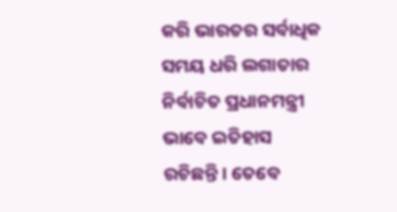କରି ଭାରତର ସର୍ବାଧିକ ସମୟ ଧରି ଲଗାତାର ନିର୍ବାଚିତ ପ୍ରଧାନମନ୍ତ୍ରୀ ଭାବେ ଇତିହାସ ରଚିଛନ୍ତି। ତେବେ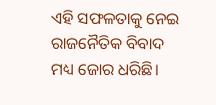ଏହି ସଫଳତାକୁ ନେଇ ରାଜନୈତିକ ବିବାଦ ମଧ୍ୟ ଜୋର ଧରିଛି।